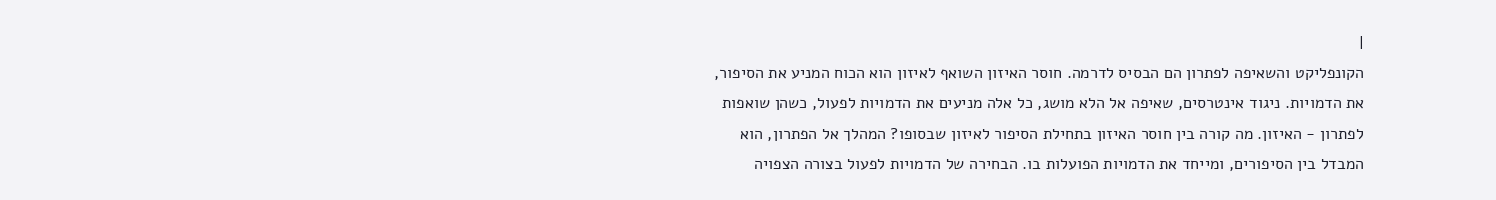|
הקונפליקט והשאיפה לפתרון הם הבסיס לדרמה. חוסר האיזון השואף לאיזון הוא הכוח המניע את הסיפור, את הדמויות. ניגוד אינטרסים, שאיפה אל הלא מושג, כל אלה מניעים את הדמויות לפעול, כשהן שואפות לפתרון - האיזון. מה קורה בין חוסר האיזון בתחילת הסיפור לאיזון שבסופו? המהלך אל הפתרון, הוא המבדל בין הסיפורים, ומייחד את הדמויות הפועלות בו. הבחירה של הדמויות לפעול בצורה הצפויה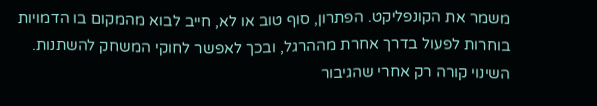משמר את הקונפליקט. הפתרון, סוף טוב או לא, חייב לבוא מהמקום בו הדמויות בוחרות לפעול בדרך אחרת מההרגל, ובכך לאפשר לחוקי המשחק להשתנות. השינוי קורה רק אחרי שהגיבור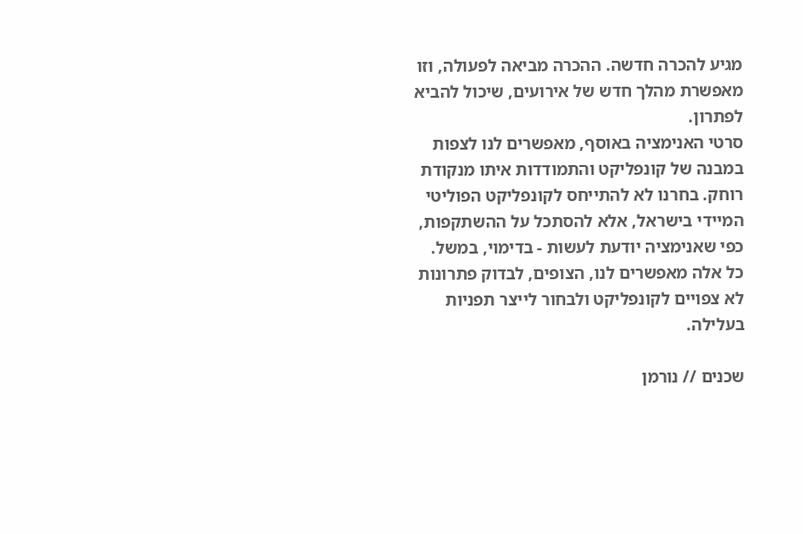מגיע להכרה חדשה. ההכרה מביאה לפעולה, וזו מאפשרת מהלך חדש של אירועים, שיכול להביא לפתרון.
סרטי האנימציה באוסף, מאפשרים לנו לצפות במבנה של קונפליקט והתמודדות איתו מנקודת רוחק. בחרנו לא להתייחס לקונפליקט הפוליטי המיידי בישראל, אלא להסתכל על ההשתקפות, כפי שאנימציה יודעת לעשות - בדימוי, במשל. כל אלה מאפשרים לנו, הצופים, לבדוק פתרונות לא צפויים לקונפליקט ולבחור לייצר תפניות בעלילה.

שכנים // נורמן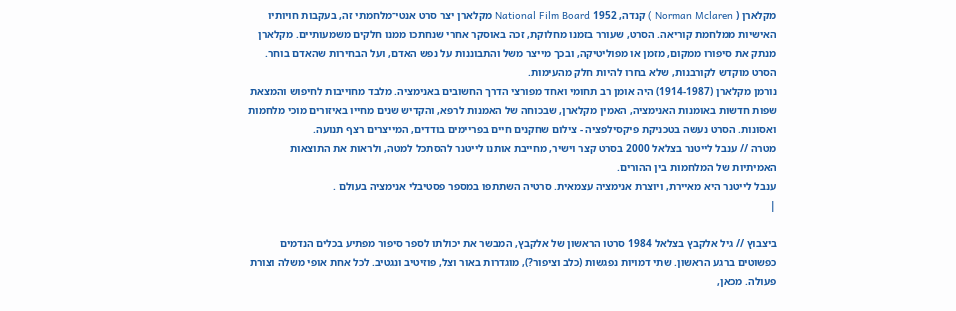מקלארן ( Norman Mclaren ) קנדה, 1952 National Film Board מקלארן יצר סרט אנטי־מלחמתי זה, בעקבות חויותיו האישיות ממלחמת קוריאה. הסרט, שעורר בזמנו מחלוקת, זכה באוסקר אחרי שנחתכו ממנו חלקים משמעותיים. מקלארן מנתק את סיפורו ממקום, מזמן או מפוליטיקה, ובכך מייצר משל והתבוננות על נפש האדם, ועל הבחירות שהאדם בוחר. הסרט מוקדש לקורבנות, שלא בחרו להיות חלק מהעימות.
נורמן מקלארן (1914-1987) היה אומן רב תחומי ואחד מפורצי הדרך החשובים באנימציה. מלבד מחוייבות לחיפוש והמצאת שפות חדשות באומנות האנימציה, האמין מקלארן, שבכוחה של האמנות לרפא, והקדיש שנים מחייו באיזורים מוכי מלחמות ואסונות. הסרט נעשה בטכניקת פיקסילפציה - צילום שחקנים חיים בפריימים בודדים, המייצרים רצף תנועה.
מטרה // ענבל לייטנר בצלאל 2000 בסרט קצר וישיר, מחייבת אותנו לייטנר להסתכל למטה, ולראות את התוצאות האמיתיות של המלחמות בין ההורים.
ענבל לייטנר היא מאיירת, ויוצרת אנימציה עצמאית. סרטיה השתתפו במספר פסטיבלי אנימציה בעולם .
|

ביצבוץ // גיל אלקבץ בצלאל 1984 סרטו הראשון של אלקבץ, המבשר את יכולתו לספר סיפור מפתיע בכלים הנדמים כפשוטים ברגע הראשון. שתי דמויות נפגשות (כלב וציפור?), מוגדרות באור וצל, פוזיטיב ונגטיב. לכל אחת אופי משלה וצורת פעולה. מכאן,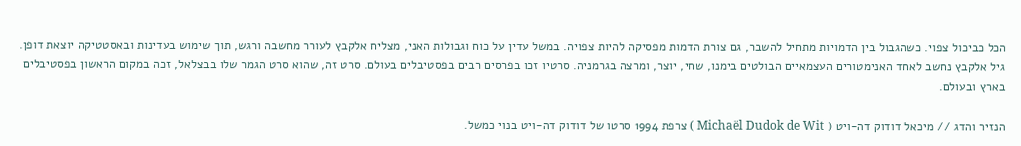הכל כביכול צפוי. כשהגבול בין הדמויות מתחיל להשבר, גם צורת הדמות מפסיקה להיות צפויה. במשל עדין על כוח וגבולות האני, מצליח אלקבץ לעורר מחשבה ורגש, תוך שימוש בעדינות ובאסטטיקה יוצאת דופן.
גיל אלקבץ נחשב לאחד האנימטורים העצמאיים הבולטים בימנו, שחי, יוצר, ומרצה בגרמניה. סרטיו זכו בפרסים רבים בפסטיבלים בעולם. סרט זה, שהוא סרט הגמר שלו בבצלאל, זכה במקום הראשון בפסטיבלים בארץ ובעולם.

הנזיר והדג // מיכאל דודוק דה-ויט ( Michaël Dudok de Wit ) צרפת 1994 סרטו של דודוק דה-ויט בנוי כמשל.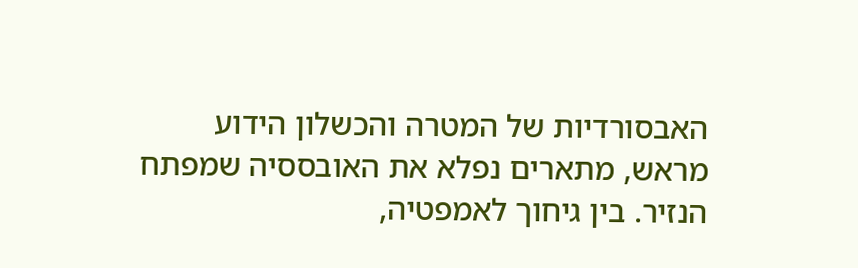האבסורדיות של המטרה והכשלון הידוע מראש, מתארים נפלא את האובססיה שמפתח הנזיר. בין גיחוך לאמפטיה,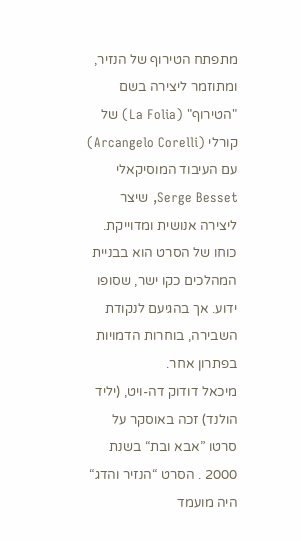מתפתח הטירוף של הנזיר, ומתוזמר ליצירה בשם "הטירוף" (La Folia) של קורלי (Arcangelo Corelli) עם העיבוד המוסיקאלי Serge Besset, שיצר ליצירה אנושית ומדוייקת. כוחו של הסרט הוא בבניית המהלכים כקו ישר, שסופו ידוע. אך בהגיעם לנקודת השבירה, בוחרות הדמויות בפתרון אחר.
מיכאל דודוק דה-ויט, (יליד הולנד) זכה באוסקר על סרטו ”אבא ובת“ בשנת 2000 . הסרט “הנזיר והדג“ היה מועמד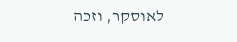לאוסקר, וזכה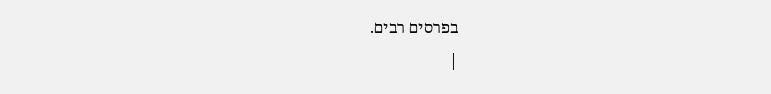בפרסים רבים.
|